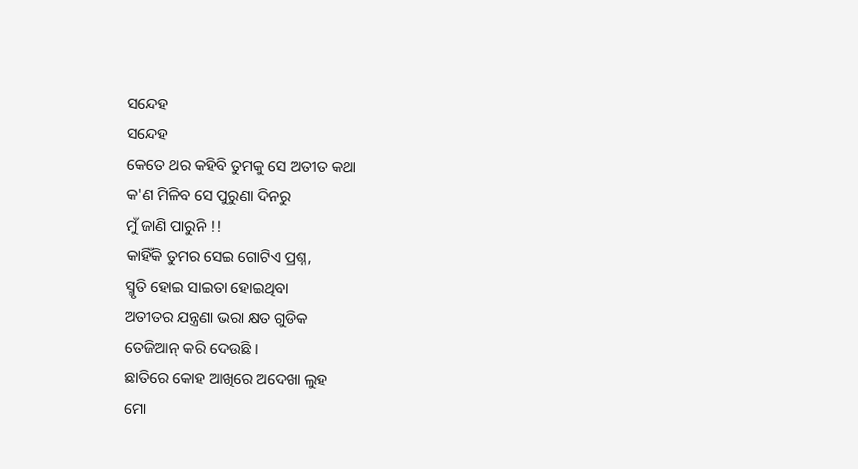ସନ୍ଦେହ
ସନ୍ଦେହ
କେତେ ଥର କହିବି ତୁମକୁ ସେ ଅତୀତ କଥା
କ'ଣ ମିଳିବ ସେ ପୁରୁଣା ଦିନରୁ
ମୁଁ ଜାଣି ପାରୁନି !!
କାହିଁକି ତୁମର ସେଇ ଗୋଟିଏ ପ୍ରଶ୍ନ,
ସ୍ମୃତି ହୋଇ ସାଇତା ହୋଇଥିବା
ଅତୀତର ଯନ୍ତ୍ରଣା ଭରା କ୍ଷତ ଗୁଡିକ
ତେଜିଆନ୍ କରି ଦେଉଛି ।
ଛାତିରେ କୋହ ଆଖିରେ ଅଦେଖା ଲୁହ
ମୋ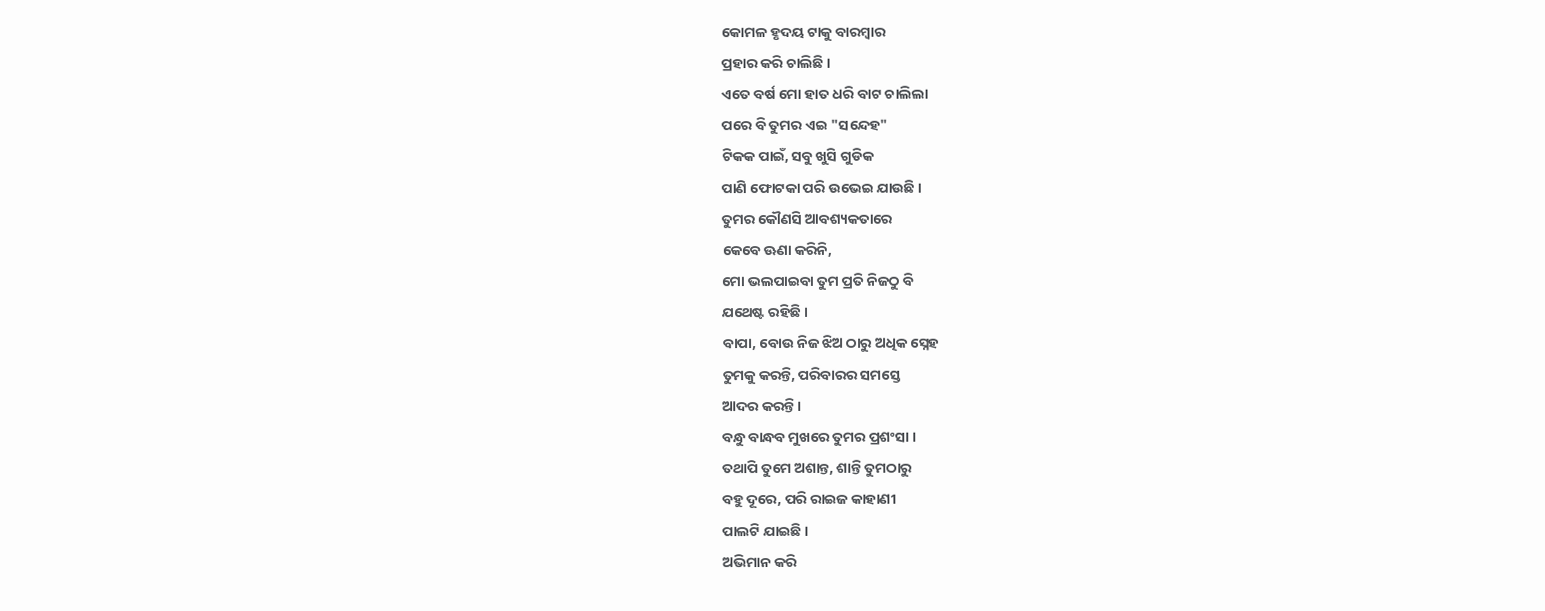କୋମଳ ହୃଦୟ ଟାକୁ ବାରମ୍ବାର
ପ୍ରହାର କରି ଚାଲିଛି ।
ଏତେ ବର୍ଷ ମୋ ହାତ ଧରି ବାଟ ଚାଲିଲା
ପରେ ବି ତୁମର ଏଇ "ସନ୍ଦେହ"
ଟିକକ ପାଇଁ, ସବୁ ଖୁସି ଗୁଡିକ
ପାଣି ଫୋଟକା ପରି ଉଭେଇ ଯାଉଛି ।
ତୁମର କୌଣସି ଆବଶ୍ୟକତାରେ
କେବେ ଊଣା କରିନି,
ମୋ ଭଲପାଇବା ତୁମ ପ୍ରତି ନିଜଠୁ ବି
ଯଥେଷ୍ଟ ରହିଛି ।
ବାପା, ବୋଉ ନିଜ ଝିଅ ଠାରୁ ଅଧିକ ସ୍ନେହ
ତୁମକୁ କରନ୍ତି, ପରିବାରର ସମସ୍ତେ
ଆଦର କରନ୍ତି ।
ବନ୍ଧୁ ବାନ୍ଧବ ମୁଖରେ ତୁମର ପ୍ରଶଂସା ।
ତଥାପି ତୁମେ ଅଶାନ୍ତ, ଶାନ୍ତି ତୁମଠାରୁ
ବହୁ ଦୂରେ, ପରି ରାଇଜ କାହାଣୀ
ପାଲଟି ଯାଇଛି ।
ଅଭିମାନ କରି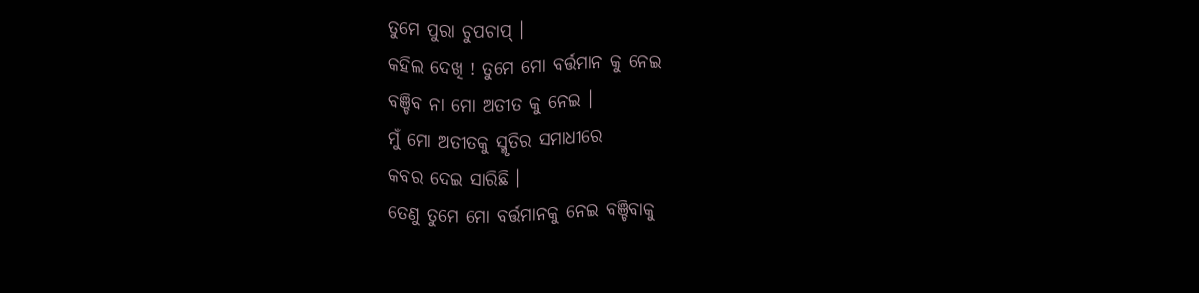ତୁମେ ପୁରା ଚୁପଚାପ୍ ।
କହିଲ ଦେଖି ! ତୁମେ ମୋ ବର୍ତ୍ତମାନ କୁ ନେଇ
ବଞ୍ଚିବ ନା ମୋ ଅତୀତ କୁ ନେଇ ।
ମୁଁ ମୋ ଅତୀତକୁ ସ୍ମୃତିର ସମାଧୀରେ
କବର ଦେଇ ସାରିଛି ।
ତେଣୁ ତୁମେ ମୋ ବର୍ତ୍ତମାନକୁ ନେଇ ବଞ୍ଚିବାକୁ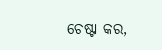ଚେଷ୍ଟା କର,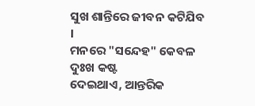ସୁଖ ଶାନ୍ତିରେ ଜୀବନ କଟିଯିବ ।
ମନରେ "ସନ୍ଦେହ" କେବଳ ଦୁଃଖ କଷ୍ଟ
ଦେଇଥାଏ, ଆନ୍ତରିକ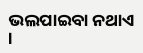ଭଲପାଇବା ନଥାଏ ।